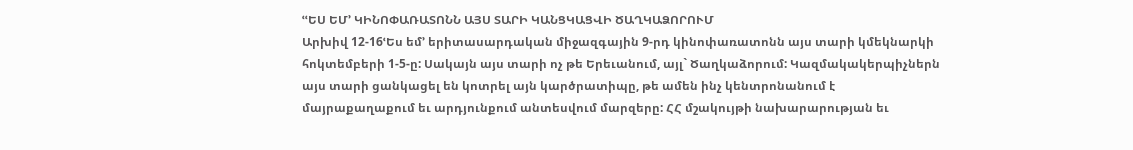ՙՙԵՍ ԵՄ՚ ԿԻՆՈՓԱՌԱՏՈՆՆ ԱՅՍ ՏԱՐԻ ԿԱՆՑԿԱՑՎԻ ԾԱՂԿԱՁՈՐՈՒՄ
Արխիվ 12-16ՙԵս եմ՚ երիտասարդական միջազգային 9-րդ կինոփառատոնն այս տարի կմեկնարկի հոկտեմբերի 1-5-ը: Սակայն այս տարի ոչ թե Երեւանում, այլ` Ծաղկաձորում: Կազմակակերպիչներն այս տարի ցանկացել են կոտրել այն կարծրատիպը, թե ամեն ինչ կենտրոնանում է մայրաքաղաքում եւ արդյունքում անտեսվում մարզերը: ՀՀ մշակույթի նախարարության եւ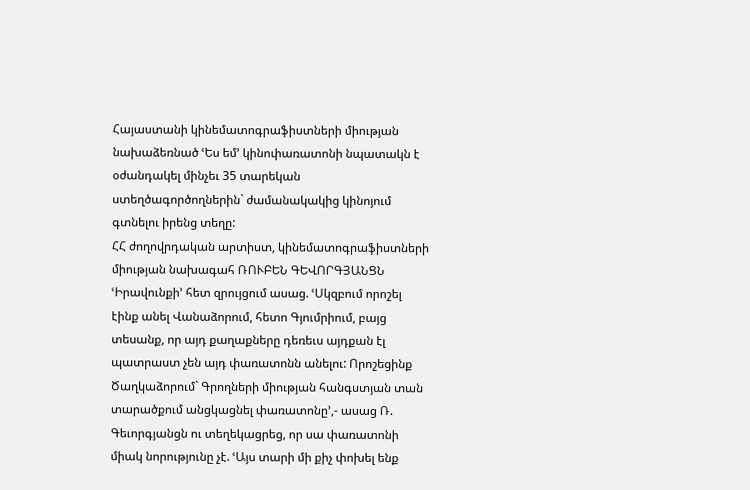Հայաստանի կինեմատոգրաֆիստների միության նախաձեռնած ՙԵս եմ՚ կինոփառատոնի նպատակն է օժանդակել մինչեւ 35 տարեկան ստեղծագործողներին` ժամանակակից կինոյում գտնելու իրենց տեղը:
ՀՀ ժողովրդական արտիստ, կինեմատոգրաֆիստների միության նախագահ ՌՈՒԲԵՆ ԳԵՎՈՐԳՅԱՆՑՆ ՙԻրավունքի՚ հետ զրույցում ասաց. ՙՍկզբում որոշել էինք անել Վանաձորում, հետո Գյումրիում, բայց տեսանք, որ այդ քաղաքները դեռեւս այդքան էլ պատրաստ չեն այդ փառատոնն անելու: Որոշեցինք Ծաղկաձորում` Գրողների միության հանգստյան տան տարածքում անցկացնել փառատոնը՚,- ասաց Ռ. Գեւորգյանցն ու տեղեկացրեց, որ սա փառատոնի միակ նորությունը չէ. ՙԱյս տարի մի քիչ փոխել ենք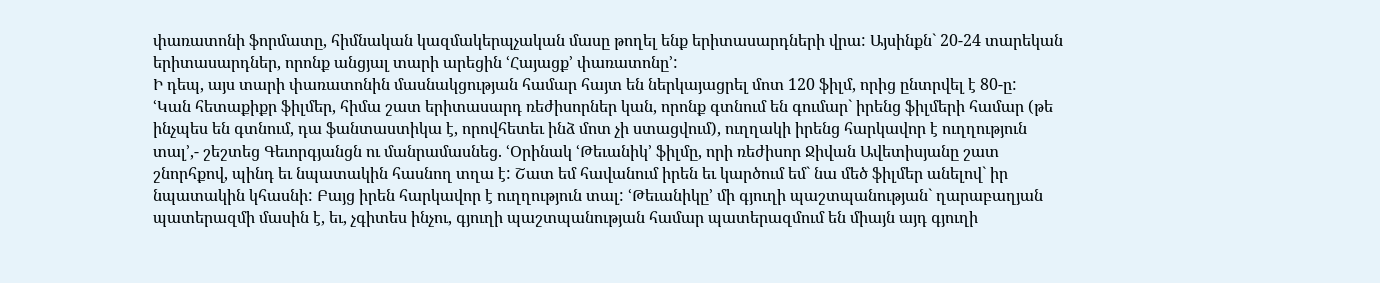փառատոնի ֆորմատը, հիմնական կազմակերպչական մասը թողել ենք երիտասարդների վրա: Այսինքն` 20-24 տարեկան երիտասարդներ, որոնք անցյալ տարի արեցին ՙՀայացք՚ փառատոնը՚:
Ի դեպ, այս տարի փառատոնին մասնակցության համար հայտ են ներկայացրել մոտ 120 ֆիլմ, որից ընտրվել է 80-ը:
ՙԿան հետաքիքր ֆիլմեր, հիմա շատ երիտասարդ ռեժիսորներ կան, որոնք գտնում են գումար` իրենց ֆիլմերի համար (թե ինչպես են գտնում, դա ֆանտաստիկա է, որովհետեւ ինձ մոտ չի ստացվում), ուղղակի իրենց հարկավոր է ուղղություն տալ՚,- շեշտեց Գեւորգյանցն ու մանրամասնեց. ՙՕրինակ ՙԹեւանիկ՚ ֆիլմը, որի ռեժիսոր Ջիվան Ավետիսյանը շատ շնորհքով, պինդ եւ նպատակին հասնող տղա է: Շատ եմ հավանում իրեն եւ կարծում եմ` նա մեծ ֆիլմեր անելով` իր նպատակին կհասնի: Բայց իրեն հարկավոր է ուղղություն տալ: ՙԹեւանիկը՚ մի գյուղի պաշտպանության` ղարաբաղյան պատերազմի մասին է, եւ, չգիտես ինչու, գյուղի պաշտպանության համար պատերազմում են միայն այդ գյուղի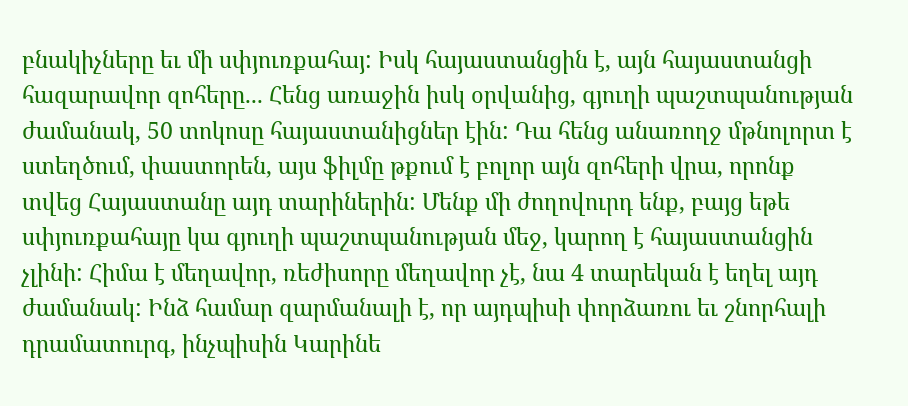բնակիչները եւ մի սփյուռքահայ: Իսկ հայաստանցին է, այն հայաստանցի հազարավոր զոհերը... Հենց առաջին իսկ օրվանից, գյուղի պաշտպանության ժամանակ, 50 տոկոսը հայաստանիցներ էին: Դա հենց անառողջ մթնոլորտ է ստեղծում, փաստորեն, այս ֆիլմը թքում է բոլոր այն զոհերի վրա, որոնք տվեց Հայաստանը այդ տարիներին: Մենք մի ժողովուրդ ենք, բայց եթե սփյուռքահայը կա գյուղի պաշտպանության մեջ, կարող է հայաստանցին չլինի: Հիմա է մեղավոր, ռեժիսորը մեղավոր չէ, նա 4 տարեկան է եղել այդ ժամանակ: Ինձ համար զարմանալի է, որ այդպիսի փորձառու եւ շնորհալի դրամատուրգ, ինչպիսին Կարինե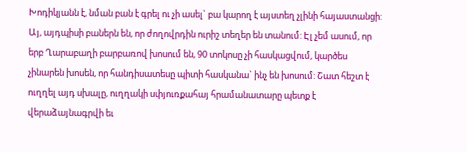Խոդիկյանն է, նման բան է գրել ու չի ասել` բա կարող է այստեղ չլինի հայաստանցի: Այ, այդպիսի բաներն են, որ ժողովրդին ուրիշ տեղեր են տանում: Էլ չեմ ասում, որ երբ Ղարաբաղի բարբառով խոսում են, 90 տոկոսը չի հասկացվում, կարծես չինարեն խոսեն, որ հանդիսատեսը պիտի հասկանա` ինչ են խոսում: Շատ հեշտ է ուղղել այդ սխալը, ուղղակի սփյուռքահայ հրամանատարը պետք է վերաձայնագրվի եւ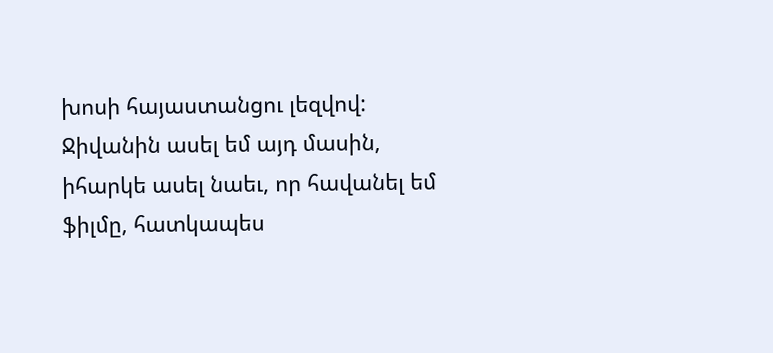խոսի հայաստանցու լեզվով: Ջիվանին ասել եմ այդ մասին, իհարկե ասել նաեւ, որ հավանել եմ ֆիլմը, հատկապես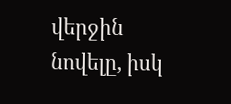վերջին նովելը, իսկ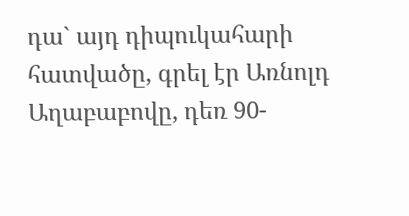դա` այդ դիպուկահարի հատվածը, գրել էր Առնոլդ Աղաբաբովը, դեռ 90-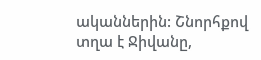ականներին: Շնորհքով տղա է Ջիվանը,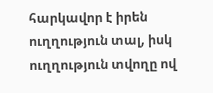հարկավոր է իրեն ուղղություն տալ, իսկ ուղղություն տվողը ով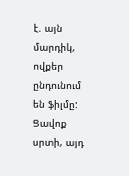է. այն մարդիկ, ովքեր ընդունում են ֆիլմը: Ցավոք սրտի, այդ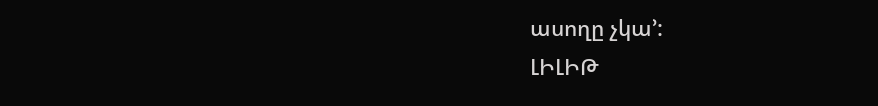ասողը չկա՚:
ԼԻԼԻԹ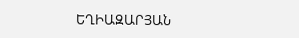ԵՂԻԱԶԱՐՅԱՆ